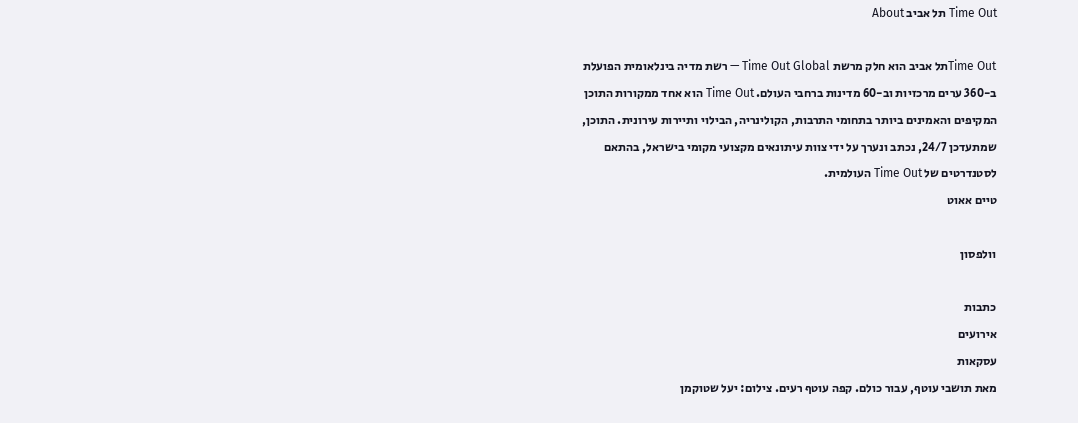Time Out תל אביב About

Time Outתל אביב הוא חלק מרשת Time Out Global — רשת מדיה בינלאומית הפועלת ב-360 ערים מרכזיות וב-60 מדינות ברחבי העולם. Time Out הוא אחד ממקורות התוכן המקיפים והאמינים ביותר בתחומי התרבות, הקולינריה, הבילוי ותיירות עירונית. התוכן, שמתעדכן 24/7, נכתב ונערך על ידי צוות עיתונאים מקצועי מקומי בישראל, בהתאם לסטנדרטים של Time Out העולמית.
טיים אאוט

וולפסון

כתבות
אירועים
עסקאות
מאת תושבי עוטף, עבור כולם. קפה עוטף רעים. צילום: יעל שטוקמן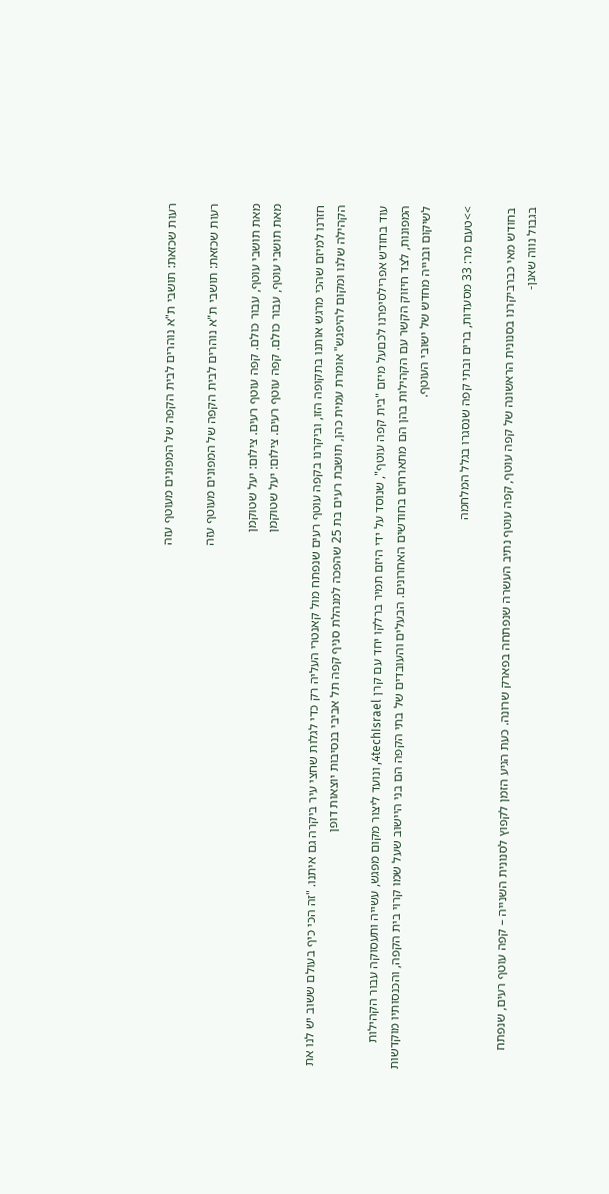רעות שכזאת: תושבי ת"א נוהרים לבית הקפה של המפונים מעוטף עזה

רעות שכזאת: תושבי ת"א נוהרים לבית הקפה של המפונים מעוטף עזה

מאת תושבי עוטף, עבור כולם. קפה עוטף רעים. צילום: יעל שטוקמן
מאת תושבי עוטף, עבור כולם. קפה עוטף רעים. צילום: יעל שטוקמן

חזרנו למיזם שהכי מרגש אותנו בתקופה הזו, וביקרנו בקפה עוטף רעים שנפתח מול קאנטרי העליה רק כדי לגלות שחצי עיר ביקרה גם איתנו. "זה הכי כיף בעולם ששוב יש לנו את הקהילה שלנו ומקום להיפגש" אומרת עמית כהן, תושבת רעים בת 25 שהפכה למנהלת סניף קפה תל אביבי בנסיבות יוצאות דופן

עוד בחודש אפרילסיפרנו לכםעל מיזם "בית קפה עוטף", שנוסד על ידי היזם תמיר ברלקו יחד עם קרן 4techIsrael, ונועד ליצור מקום מפגש, עשייה ותעסוקה עבור הקהילות המפונות, לצד חיזוק הקשר עם הקהילות בהן הם מתארחים בחודשים האחרונים. הבעלים והעובדים של בתי הקפה הם בני היישוב שעל שמו קרוי בית הקפה, והכנסותיו מוקדשות לשיקום ובנייה מחדש של ישובי העוטף.

>>טעם מר: 33 מסעדות, ברים ובתי קפה שנסגרו בגלל המלחמה

בחודש מאי כברביקרנו בסנונית הראשונה של קפה עוטף, קפה עוטף נתיב העשרה שנפתחה בפארק שרונה. כעת הגיע הזמן לקפוץ לסנונית השנייה – קפה עוטף רעים, שנפתח בגבול נווה שאנן-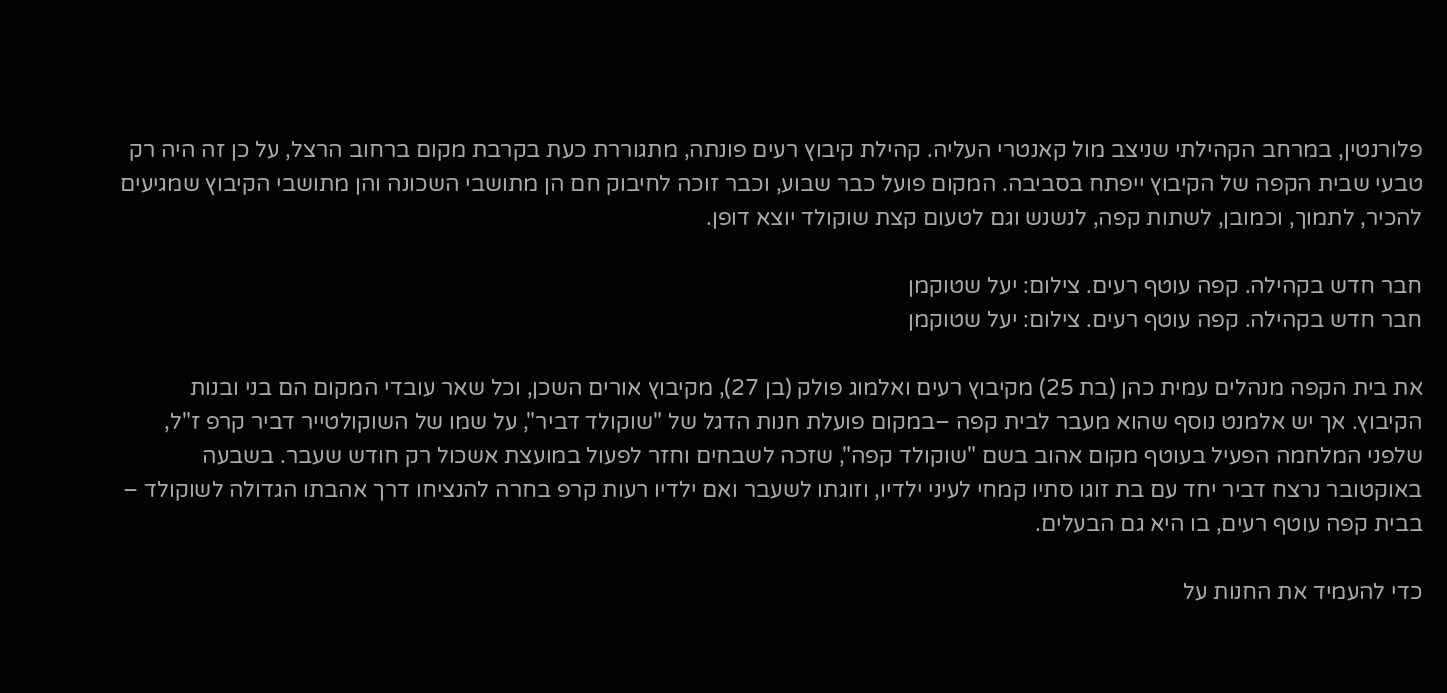פלורנטין, במרחב הקהילתי שניצב מול קאנטרי העליה. קהילת קיבוץ רעים פונתה, מתגוררת כעת בקרבת מקום ברחוב הרצל, על כן זה היה רק טבעי שבית הקפה של הקיבוץ ייפתח בסביבה. המקום פועל כבר שבוע, וכבר זוכה לחיבוק חם הן מתושבי השכונה והן מתושבי הקיבוץ שמגיעים להכיר, לתמוך, וכמובן, לשתות קפה, לנשנש וגם לטעום קצת שוקולד יוצא דופן.

חבר חדש בקהילה. קפה עוטף רעים. צילום: יעל שטוקמן
חבר חדש בקהילה. קפה עוטף רעים. צילום: יעל שטוקמן

את בית הקפה מנהלים עמית כהן (בת 25) מקיבוץ רעים ואלמוג פולק (בן 27), מקיבוץ אורים השכן, וכל שאר עובדי המקום הם בני ובנות הקיבוץ. אך יש אלמנט נוסף שהוא מעבר לבית קפה –במקום פועלת חנות הדגל של "שוקולד דביר", על שמו של השוקולטייר דביר קרפ ז"ל, שלפני המלחמה הפעיל בעוטף מקום אהוב בשם "שוקולד קפה", שזכה לשבחים וחזר לפעול במועצת אשכול רק חודש שעבר. בשבעה באוקטובר נרצח דביר יחד עם בת זוגו סתיו קמחי לעיני ילדיו, וזוגתו לשעבר ואם ילדיו רעות קרפ בחרה להנציחו דרך אהבתו הגדולה לשוקולד – בבית קפה עוטף רעים, בו היא גם הבעלים.

כדי להעמיד את החנות על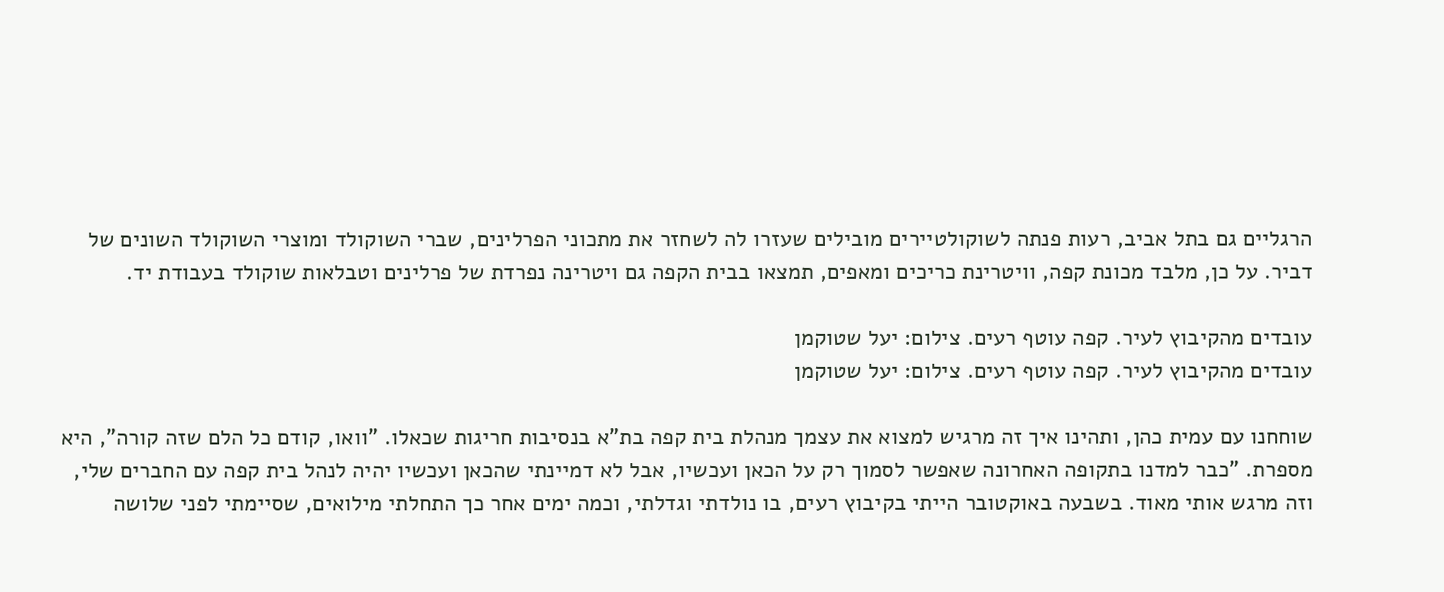הרגליים גם בתל אביב, רעות פנתה לשוקולטיירים מובילים שעזרו לה לשחזר את מתכוני הפרלינים, שברי השוקולד ומוצרי השוקולד השונים של דביר. על כן, מלבד מכונת קפה, וויטרינת כריכים ומאפים, תמצאו בבית הקפה גם ויטרינה נפרדת של פרלינים וטבלאות שוקולד בעבודת יד.

עובדים מהקיבוץ לעיר. קפה עוטף רעים. צילום: יעל שטוקמן
עובדים מהקיבוץ לעיר. קפה עוטף רעים. צילום: יעל שטוקמן

שוחחנו עם עמית כהן, ותהינו איך זה מרגיש למצוא את עצמך מנהלת בית קפה בת"א בנסיבות חריגות שכאלו. "וואו, קודם כל הלם שזה קורה", היא מספרת. "כבר למדנו בתקופה האחרונה שאפשר לסמוך רק על הכאן ועכשיו, אבל לא דמיינתי שהכאן ועכשיו יהיה לנהל בית קפה עם החברים שלי, וזה מרגש אותי מאוד. בשבעה באוקטובר הייתי בקיבוץ רעים, בו נולדתי וגדלתי, וכמה ימים אחר כך התחלתי מילואים, שסיימתי לפני שלושה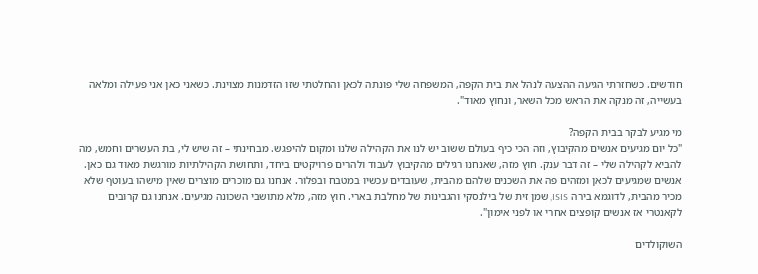חודשים. כשחזרתי הגיעה ההצעה לנהל את בית הקפה, המשפחה שלי פונתה לכאן והחלטתי שזו הזדמנות מצוינת. כשאני כאן אני פעילה ומלאה בעשייה, זה מנקה את הראש מכל השאר, ונחוץ מאוד".

מי מגיע לבקר בבית הקפה?
"כל יום מגיעים אנשים מהקיבוץ, וזה הכי כיף בעולם ששוב יש לנו את הקהילה שלנו ומקום להיפגש. מבחינתי – זה שיש לי, בת העשרים וחמש, מה להביא לקהילה שלי – זה דבר ענק. חוץ מזה, שאנחנו רגילים מהקיבוץ לעבוד ולהרים פרויקטים ביחד, ותחושת הקהילתיות מורגשת מאוד גם כאן. אנשים שמגיעים לכאן ומזהים פה את השכנים שלהם מהבית, שעובדים עכשיו במטבח ובפלור. אנחנו גם מוכרים מוצרים שאין מישהו בעוטף שלא מכיר מהבית, לדוגמא בירה ISIS, שמן זית של בילנסקי והגבינות של מחלבת בארי. חוץ מזה, מלא מתושבי השכונה מגיעים. אנחנו גם קרובים לקאנטרי אז אנשים קופצים אחרי או לפני אימון".

השוקולדים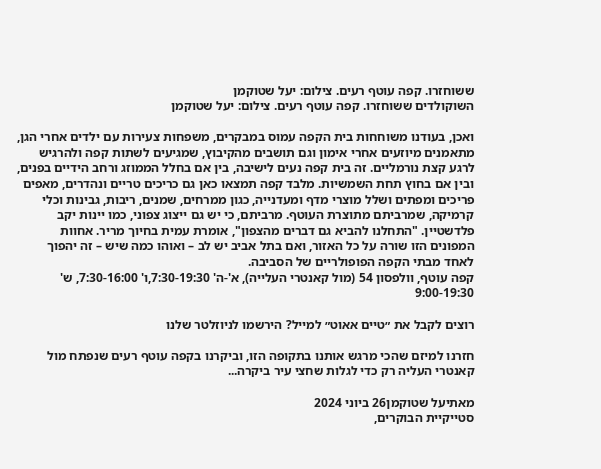ששוחזרו. קפה עוטף רעים. צילום: יעל שטוקמן
השוקולדים ששוחזרו. קפה עוטף רעים. צילום: יעל שטוקמן

ואכן, בעודנו משוחחות בית הקפה עמוס במבקרים, משפחות צעירות עם ילדים אחרי הגן, מתאמנים מיוזעים אחרי אימון וגם תושבים מהקיבוץ, שמגיעים לשתות קפה ולהרגיש לרגע קצת נורמליים. זה בית קפה נעים לישיבה, בין אם בחלל הממוזג ורחב הידיים בפנים, ובין אם בחוץ תחת השמשיות. מלבד קפה תמצאו כאן גם כריכים טריים ונהדרים, מאפים פריכים ומפתים ושלל מוצרי מדף ומעדנייה, כגון ממרחים, שמנים, ריבות, גבינות וכלי קרמיקה, שמרביתם מתוצרת העוטף. מרביתם, כי יש גם ייצוג צפוני, כמו יינות יקב פלדשטיין. "התחלנו להביא גם דברים מהצפון", אומרת עמית בחיוך מריר. אחוות המפונים הזו שורה על כל האזור, ואם בתל אביב יש לב – ואוהו כמה שיש – זה יהפוך לאחד מבתי הקפה הפופולריים של הסביבה.
קפה עוטף, וולפסון 54 (מול קאנטרי העלייה), א'-ה' 7:30-19:30,ו' 7:30-16:00, ש' 9:00-19:30

רוצים לקבל את ״טיים אאוט״ למייל? הירשמו לניוזלטר שלנו

חזרנו למיזם שהכי מרגש אותנו בתקופה הזו, וביקרנו בקפה עוטף רעים שנפתח מול קאנטרי העליה רק כדי לגלות שחצי עיר ביקרה...

מאתיעל שטוקמן26 ביוני 2024
סטייקיית הבוקרים,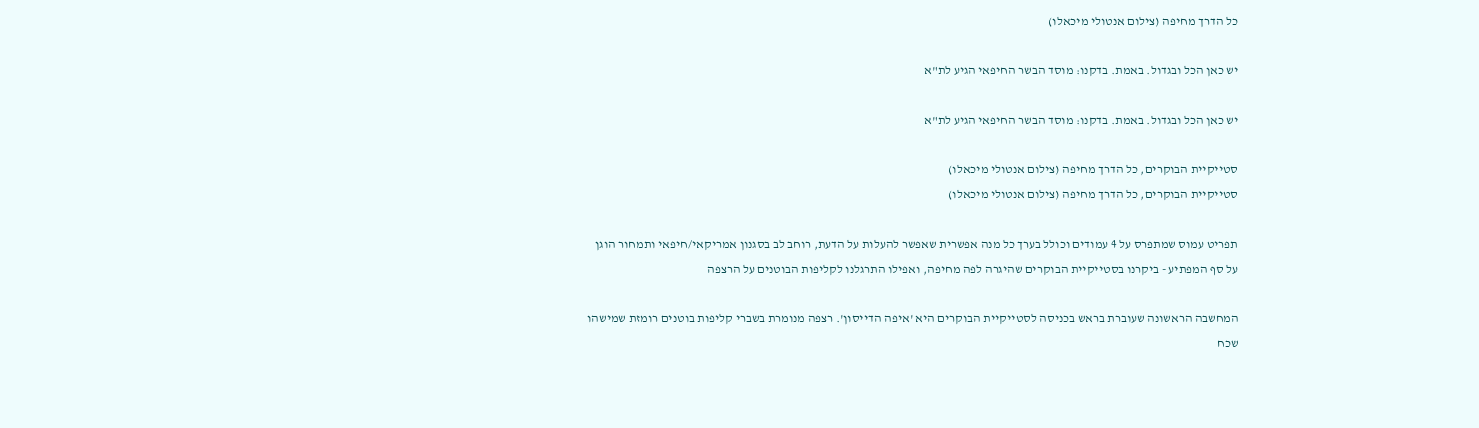כל הדרך מחיפה (צילום אנטולי מיכאלו)

יש כאן הכל ובגדול. באמת. בדקנו: מוסד הבשר החיפאי הגיע לת"א

יש כאן הכל ובגדול. באמת. בדקנו: מוסד הבשר החיפאי הגיע לת"א

סטייקיית הבוקרים, כל הדרך מחיפה (צילום אנטולי מיכאלו)
סטייקיית הבוקרים, כל הדרך מחיפה (צילום אנטולי מיכאלו)

תפריט עמוס שמתפרס על 4 עמודים וכולל בערך כל מנה אפשרית שאפשר להעלות על הדעת, רוחב לב בסגנון אמריקאי/חיפאי ותמחור הוגן על סף המפתיע - ביקרנו בסטייקיית הבוקרים שהיגרה לפה מחיפה, ואפילו התרגלנו לקליפות הבוטנים על הרצפה

המחשבה הראשונה שעוברת בראש בכניסה לסטייקיית הבוקרים היא 'איפה הדייסון'. רצפה מנומרת בשברי קליפות בוטנים רומזת שמישהו שכח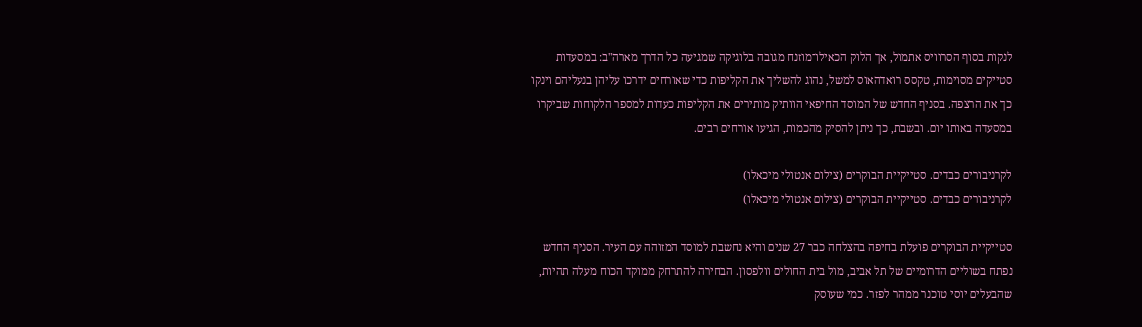לנקות בסוף הסרוויס אתמול, אך הלוק הכאילו־מוזנח מגובה בלוגיקה שמגיעה כל הדרך מארה"ב: במסעדות סטייקים מסוימות, טקסס רואדהאוס למשל, נהוג להשליך את הקליפות כדי שאורחים ידרכו עליהן בנעליהם וינקו כך את הרצפה. בסניף החדש של המוסד החיפאי הוותיק מותירים את הקליפות כעדות למספר הלקוחות שביקרו במסעדה באותו יום. ובשבת, כך ניתן להסיק מהכמות, הגיעו אורחים רבים.

לקרניבורים כבדים. סטייקיית הבוקרים (צילום אנטולי מיכאלו)
לקרניבורים כבדים. סטייקיית הבוקרים (צילום אנטולי מיכאלו)

סטייקיית הבוקרים פועלת בחיפה בהצלחה כבר 27 שנים והיא נחשבת למוסד המזוהה עם העיר. הסניף החדש נפתח בשוליים הדרומיים של תל אביב, מול בית החולים וולפסון. הבחירה להתרחק ממוקד הכוח מעלה תהיות, שהבעלים יוסי טוכנר ממהר לפזר. כמי שעוסק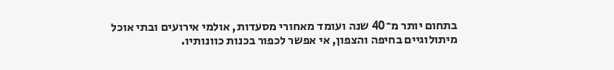בתחום יותר מ־40 שנה ועומד מאחורי מסעדות, אולמי אירועים ובתי אוכל מיתולוגיים בחיפה והצפון, אי אפשר לכפור בכנות כוונותיו.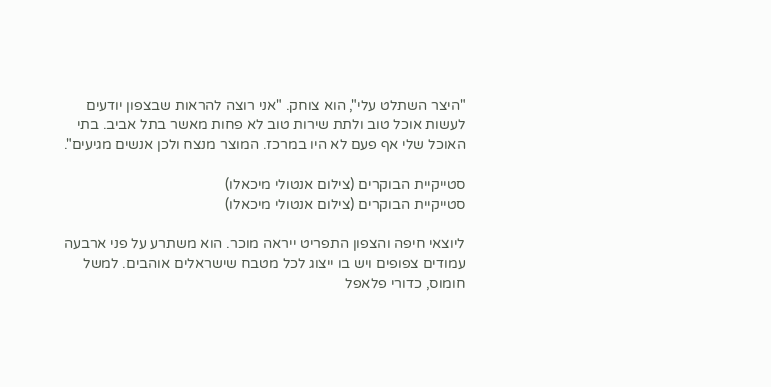"היצר השתלט עלי", הוא צוחק. "אני רוצה להראות שבצפון יודעים לעשות אוכל טוב ולתת שירות טוב לא פחות מאשר בתל אביב. בתי האוכל שלי אף פעם לא היו במרכז. המוצר מנצח ולכן אנשים מגיעים".

סטייקיית הבוקרים (צילום אנטולי מיכאלו)
סטייקיית הבוקרים (צילום אנטולי מיכאלו)

ליוצאי חיפה והצפון התפריט ייראה מוכר. הוא משתרע על פני ארבעה עמודים צפופים ויש בו ייצוג לכל מטבח שישראלים אוהבים. למשל חומוס, כדורי פלאפל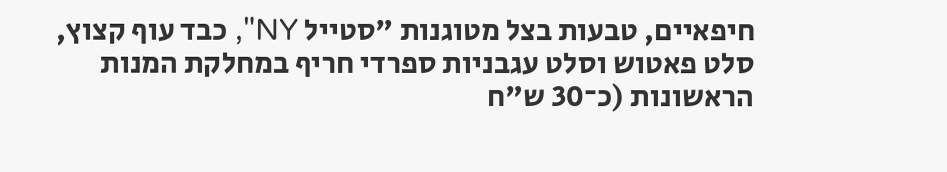חיפאיים, טבעות בצל מטוגנות "סטייל NY", כבד עוף קצוץ, סלט פאטוש וסלט עגבניות ספרדי חריף במחלקת המנות הראשונות (כ־30 ש"ח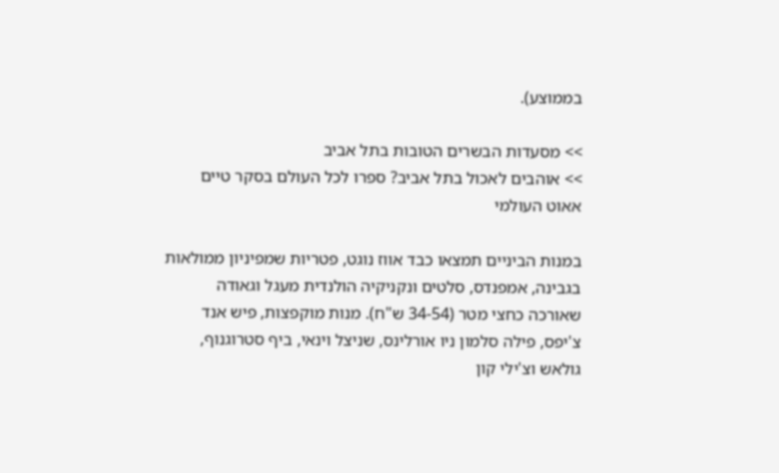בממוצע).

>> מסעדות הבשרים הטובות בתל אביב
>> אוהבים לאכול בתל אביב? ספרו לכל העולם בסקר טיים אאוט העולמי

במנות הביניים תמצאו כבד אווז נוגט, פטריות שמפיניון ממולאות בגבינה, אמפנדס, סלטים ונקניקיה הולנדית מעגל וגאודה שאורכה כחצי מטר (34-54 ש"ח). מנות מוקפצות, פיש אנד צ'יפס, פילה סלמון ניו אורלינס, שניצל וינאי, ביף סטרוגנוף, גולאש וצ'ילי קון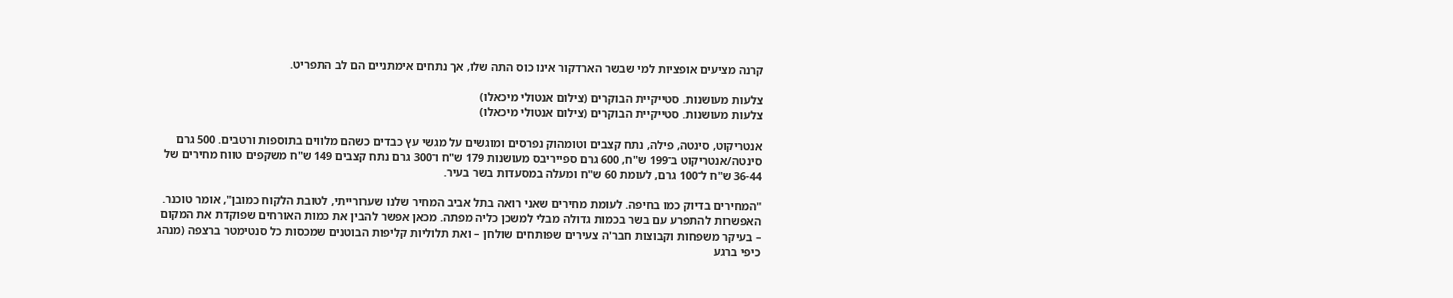קרנה מציעים אופציות למי שבשר הארדקור אינו כוס התה שלו, אך נתחים אימתניים הם לב התפריט.

צלעות מעושנות. סטייקיית הבוקרים (צילום אנטולי מיכאלו)
צלעות מעושנות. סטייקיית הבוקרים (צילום אנטולי מיכאלו)

אנטריקוט, סינטה, פילה, נתח קצבים וטומהוק נפרסים ומוגשים על מגשי עץ כבדים כשהם מלווים בתוספות ורטבים. 500 גרם סינטה/אנטריקוט ב־199 ש"ח, 600 גרם ספייריבס מעושנות 179 ש"ח ו־300 גרם נתח קצבים 149 ש"ח משקפים טווח מחירים של 36-44 ש"ח ל־100 גרם, לעומת 60 ש"ח ומעלה במסעדות בשר בעיר.

"המחירים בדיוק כמו בחיפה. לעומת מחירים שאני רואה בתל אביב המחיר שלנו שערורייתי, לטובת הלקוח כמובן", אומר טוכנר. האפשרות להתפרע עם בשר בכמות גדולה מבלי למשכן כליה מפתה. מכאן אפשר להבין את כמות האורחים שפוקדת את המקום – בעיקר משפחות וקבוצות חבר'ה צעירים שפותחים שולחן – ואת תלוליות קליפות הבוטנים שמכסות כל סנטימטר ברצפה (מנהג כיפי ברגע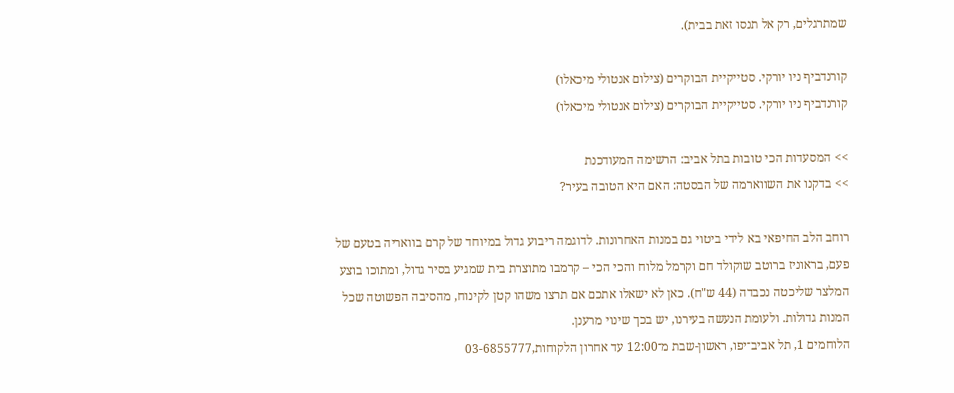שמתרגלים, רק אל תנסו זאת בבית).

קורנדביף ניו יורקי. סטייקיית הבוקרים (צילום אנטולי מיכאלו)
קורנדביף ניו יורקי. סטייקיית הבוקרים (צילום אנטולי מיכאלו)

>> המסעדות הכי טובות בתל אביב: הרשימה המעודכנת
>> בדקנו את השווארמה של הבסטה: האם היא הטובה בעיר?

רוחב הלב החיפאי בא לידי ביטוי גם במנות האחרונות. לדוגמה ריבוע גדול במיוחד של קרם בוואריה בטעם של פעם, בראוניז ברוטב שוקולד חם וקרמל מלוח והכי הכי – קרמבו מתוצרת בית שמגיע בסיר גדול, ומתוכו בוצע המלצר שליכטה נכבדה (44 ש"ח). כאן לא ישאלו אתכם אם תרצו משהו קטן לקינוח, מהסיבה הפשוטה שכל המנות גדולות. ולעומת הנעשה בעירנו, יש בכך שינוי מרענן.
הלוחמים 1, תל אביב־יפו, ראשון-שבת מ־12:00 עד אחרון הלקוחות,03-6855777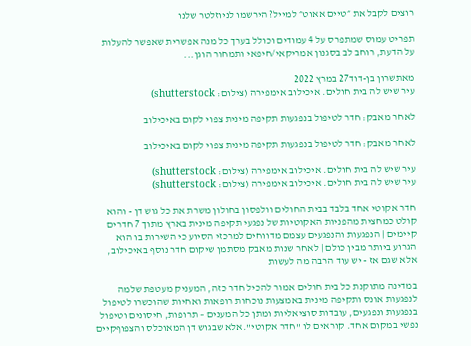רוצים לקבל את ״טיים אאוט״ למייל? הירשמו לניוזלטר שלנו

תפריט עמוס שמתפרס על 4 עמודים וכולל בערך כל מנה אפשרית שאפשר להעלות על הדעת, רוחב לב בסגנון אמריקאי/חיפאי ותמחור הוגן...

מאתשרון בן-דוד27 במרץ 2022
עיר שיש לה בית חולים. איכילוב אימפירה (צילום: shutterstock)

לאחר מאבק: חדר לטיפול בנפגעות תקיפה מינית צפוי לקום באיכילוב

לאחר מאבק: חדר לטיפול בנפגעות תקיפה מינית צפוי לקום באיכילוב

עיר שיש לה בית חולים. איכילוב אימפירה (צילום: shutterstock)
עיר שיש לה בית חולים. איכילוב אימפירה (צילום: shutterstock)

חדר אקוטי אחד בלבד בבית החולים וולפסון בחולון משרת את כל גוש דן - והוא קולט כמחצית מהפניות האקוטיות של נפגעי תקיפה מינית בארץ מתוך 7 חדרים קיימים | הנפגעות והנפגעים עצמם מדווחים למרכזי הסיוע כי השירות בו הוא הגרוע ביותר מבין כולם | לאחר שנות מאבק מסתמן שיקום חדר נוסף באיכילוב, אלא שגם אז - יש עוד הרבה מה לעשות

במדינה מתוקנת כל בית חולים אמור להכיל חדר כזה, המעניק מעטפת שלמה לנפגעות אונס ותקיפה מינית באמצעות נוכחות רופאות ואחיות שהוכשרו לטיפול בנפגעות ונפגעים, עובדות סוציאליות ומתן כל המענים – תרופות, חיסונים וטיפול נפשי במקום אחד. קוראים לו "חדר אקוטי".אלא שבגוש דן המאוכלס והצפוףקיים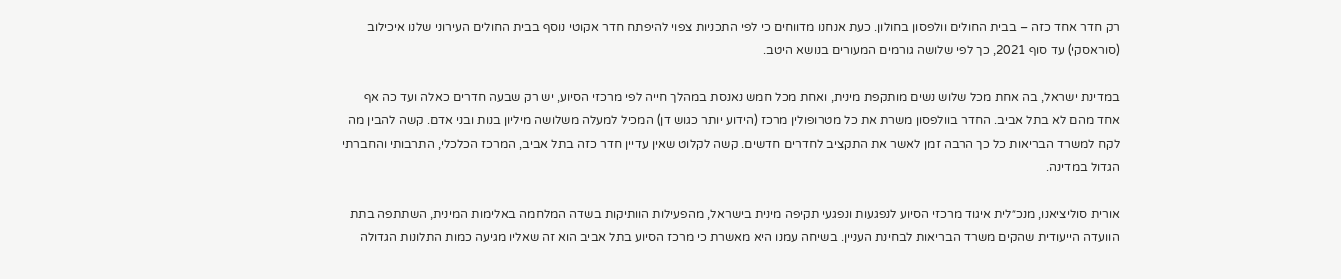רק חדר אחד כזה – בבית החולים וולפסון בחולון. כעת אנחנו מדווחים כי לפי התכניות צפוי להיפתח חדר אקוטי נוסף בבית החולים העירוני שלנו איכילוב (סוראסקי) עד סוף 2021, כך לפי שלושה גורמים המעורים בנושא היטב.

במדינת ישראל, בה אחת מכל שלוש נשים מותקפת מינית, ואחת מכל חמש נאנסת במהלך חייה לפי מרכזי הסיוע, יש רק שבעה חדרים כאלה ועד כה אף אחד מהם לא בתל אביב. החדר בוולפסון משרת את כל מטרופולין מרכז (הידוע יותר כגוש דן) המכיל למעלה משלושה מיליון בנות ובני אדם. קשה להבין מה לקח למשרד הבריאות כל כך הרבה זמן לאשר את התקציב לחדרים חדשים. קשה לקלוט שאין עדיין חדר כזה בתל אביב, המרכז הכלכלי, התרבותי והחברתי הגדול במדינה.

אורית סוליציאנו, מנכ״לית איגוד מרכזי הסיוע לנפגעות ונפגעי תקיפה מינית בישראל, מהפעילות הוותיקות בשדה המלחמה באלימות המינית, השתתפה בתת הוועדה הייעודית שהקים משרד הבריאות לבחינת העניין. בשיחה עמנו היא מאשרת כי מרכז הסיוע בתל אביב הוא זה שאליו מגיעה כמות התלונות הגדולה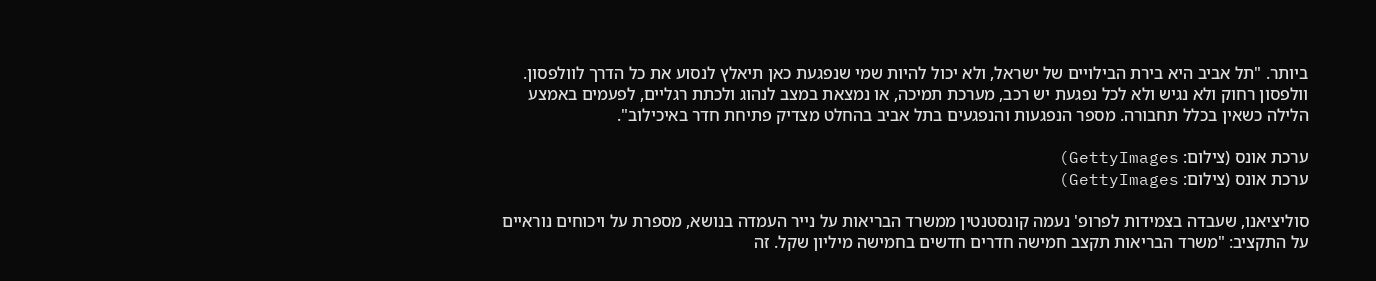ביותר. "תל אביב היא בירת הבילויים של ישראל, ולא יכול להיות שמי שנפגעת כאן תיאלץ לנסוע את כל הדרך לוולפסון. וולפסון רחוק ולא נגיש ולא לכל נפגעת יש רכב, מערכת תמיכה, או נמצאת במצב לנהוג ולכתת רגליים, לפעמים באמצע הלילה כשאין בכלל תחבורה. מספר הנפגעות והנפגעים בתל אביב בהחלט מצדיק פתיחת חדר באיכילוב".

ערכת אונס (צילום: GettyImages)
ערכת אונס (צילום: GettyImages)

סוליציאנו, שעבדה בצמידות לפרופ' נעמה קונסטנטין ממשרד הבריאות על נייר העמדה בנושא, מספרת על ויכוחים נוראיים על התקציב: "משרד הבריאות תקצב חמישה חדרים חדשים בחמישה מיליון שקל. זה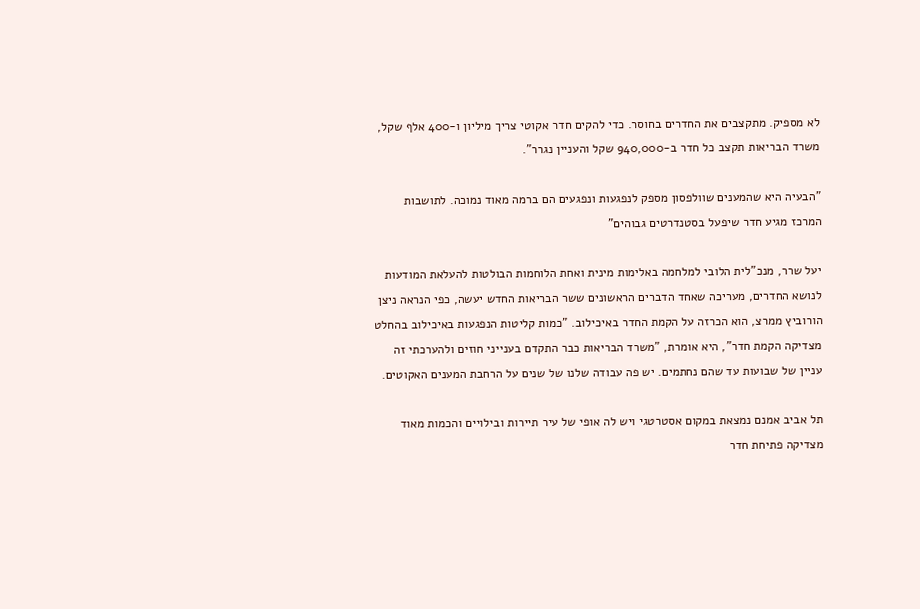לא מספיק. מתקצבים את החדרים בחוסר. כדי להקים חדר אקוטי צריך מיליון ו-400 אלף שקל, משרד הבריאות תקצב כל חדר ב-940,000 שקל והעניין נגרר".

"הבעיה היא שהמענים שוולפסון מספק לנפגעות ונפגעים הם ברמה מאוד נמוכה. לתושבות המרכז מגיע חדר שיפעל בסטנדרטים גבוהים"

יעל שרר, מנכ"לית הלובי למלחמה באלימות מינית ואחת הלוחמות הבולטות להעלאת המודעות לנושא החדרים, מעריכה שאחד הדברים הראשונים ששר הבריאות החדש יעשה, כפי הנראה ניצן הורוביץ ממרצ, הוא הכרזה על הקמת החדר באיכילוב. "כמות קליטות הנפגעות באיכילוב בהחלט מצדיקה הקמת חדר", היא אומרת, "משרד הבריאות כבר התקדם בענייני חוזים ולהערכתי זה עניין של שבועות עד שהם נחתמים. יש פה עבודה שלנו של שנים על הרחבת המענים האקוטים.

תל אביב אמנם נמצאת במקום אסטרטגי ויש לה אופי של עיר תיירות ובילויים והכמות מאוד מצדיקה פתיחת חדר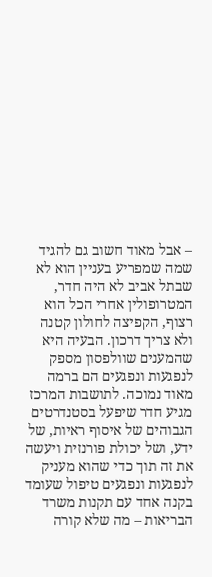– אבל מאוד חשוב גם להגיד שמה שמפריע בעניין הוא לא שבתל אביב לא היה חדר, המטרופולין אחרי הכל הוא רצוף, הקפיצה לחולון קטנה ולא צריך דרכון. הבעיה היא שהמענים שוולפסון מספק לנפגעות ונפגעים הם ברמה מאוד נמוכה. לתושבות המרכז מגיע חדר שיפעל בסטנדרטים הגבוהים של איסוף ראיות, של ידע, ושל יכולת פורנזית ויעשה את זה תוך כדי שהוא מעניק לנפגעות ונפגעים טיפול שעומד בקנה אחד עם תקנות משרד הבריאות – מה שלא קורה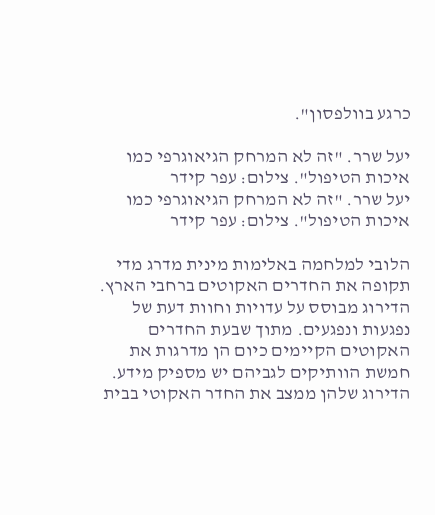כרגע בוולפסון".

יעל שרר. "זה לא המרחק הגיאוגרפי כמו איכות הטיפול". צילום: עפר קידר
יעל שרר. "זה לא המרחק הגיאוגרפי כמו איכות הטיפול". צילום: עפר קידר

הלובי למלחמה באלימות מינית מדרג מדי תקופה את החדרים האקוטים ברחבי הארץ. הדירוג מבוסס על עדויות וחוות דעת של נפגעות ונפגעים. מתוך שבעת החדרים האקוטים הקיימים כיום הן מדרגות את חמשת הוותיקים לגביהם יש מספיק מידע. הדירוג שלהן ממצב את החדר האקוטי בבית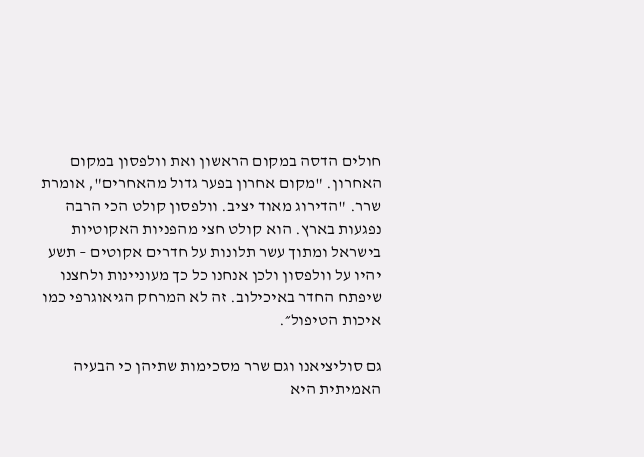חולים הדסה במקום הראשון ואת וולפסון במקום האחרון. "מקום אחרון בפער גדול מהאחרים", אומרת שרר. "הדירוג מאוד יציב. וולפסון קולט הכי הרבה נפגעות בארץ. הוא קולט חצי מהפניות האקוטיות בישראל ומתוך עשר תלונות על חדרים אקוטים – תשע יהיו על וולפסון ולכן אנחנו כל כך מעוניינות ולחצנו שיפתח החדר באיכילוב. זה לא המרחק הגיאוגרפי כמו איכות הטיפול״.

גם סוליציאנו וגם שרר מסכימות שתיהן כי הבעיה האמיתית היא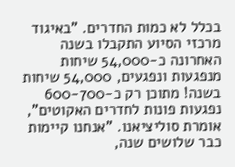בכלל לא כמות החדרים. "באיגוד מרכזי הסיוע התקבלו בשנה האחרונה כ-54,000 שיחות מנפגעות ונפגעים, 54,000 שיחות בשנה! מתוכן רק כ-600-700 נפגעות פונות לחדרים האקוטים", אומרת סוליציאנו. "אנחנו קיימות כבר שלושים שנה,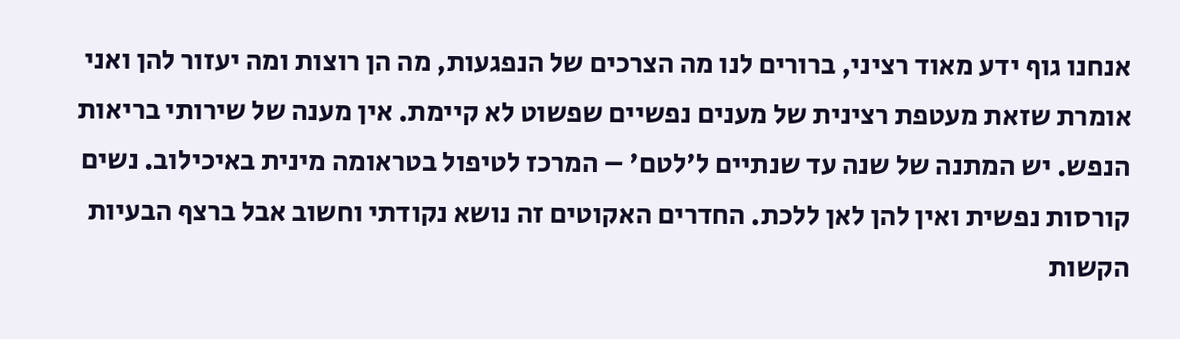אנחנו גוף ידע מאוד רציני, ברורים לנו מה הצרכים של הנפגעות, מה הן רוצות ומה יעזור להן ואני אומרת שזאת מעטפת רצינית של מענים נפשיים שפשוט לא קיימת. אין מענה של שירותי בריאות הנפש. יש המתנה של שנה עד שנתיים ל'לטם' – המרכז לטיפול בטראומה מינית באיכילוב. נשים קורסות נפשית ואין להן לאן ללכת. החדרים האקוטים זה נושא נקודתי וחשוב אבל ברצף הבעיות הקשות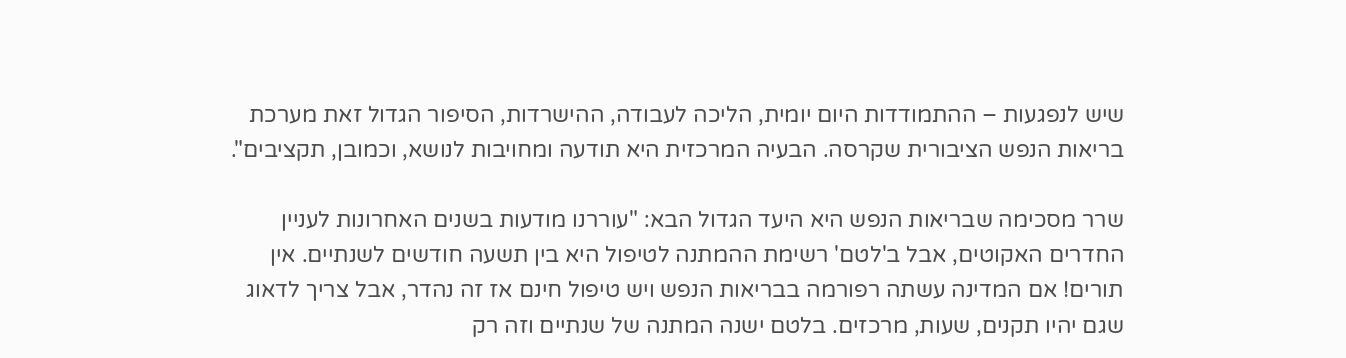שיש לנפגעות – ההתמודדות היום יומית, הליכה לעבודה, ההישרדות, הסיפור הגדול זאת מערכת בריאות הנפש הציבורית שקרסה. הבעיה המרכזית היא תודעה ומחויבות לנושא, וכמובן, תקציבים".

שרר מסכימה שבריאות הנפש היא היעד הגדול הבא: "עוררנו מודעות בשנים האחרונות לעניין החדרים האקוטים, אבל ב'לטם' רשימת ההמתנה לטיפול היא בין תשעה חודשים לשנתיים. אין תורים! אם המדינה עשתה רפורמה בבריאות הנפש ויש טיפול חינם אז זה נהדר, אבל צריך לדאוג שגם יהיו תקנים, שעות, מרכזים. בלטם ישנה המתנה של שנתיים וזה רק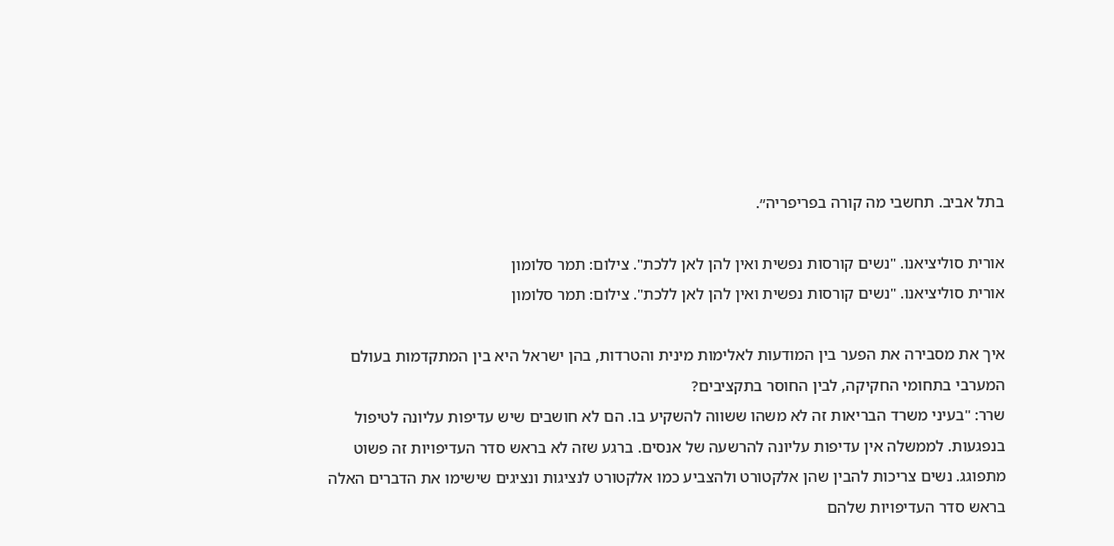בתל אביב. תחשבי מה קורה בפריפריה״.

אורית סוליציאנו. "נשים קורסות נפשית ואין להן לאן ללכת". צילום: תמר סלומון
אורית סוליציאנו. "נשים קורסות נפשית ואין להן לאן ללכת". צילום: תמר סלומון

איך את מסבירה את הפער בין המודעות לאלימות מינית והטרדות, בהן ישראל היא בין המתקדמות בעולם המערבי בתחומי החקיקה, לבין החוסר בתקציבים?
שרר: "בעיני משרד הבריאות זה לא משהו ששווה להשקיע בו. הם לא חושבים שיש עדיפות עליונה לטיפול בנפגעות. לממשלה אין עדיפות עליונה להרשעה של אנסים. ברגע שזה לא בראש סדר העדיפויות זה פשוט מתפוגג. נשים צריכות להבין שהן אלקטורט ולהצביע כמו אלקטורט לנציגות ונציגים שישימו את הדברים האלה בראש סדר העדיפויות שלהם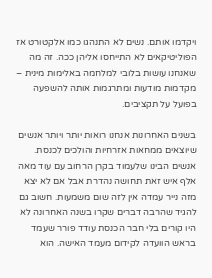ויקדמו אותם. נשים לא התנהגו כמו אלקטורט אז הפוליטיקאים לא התייחסו אליהן ככה. זה מה שאנחנו עושות בלובי למלחמה באלימות מינית – מקדמות מודעות ומתרגמות אותה להשפעה בפועל על תקציבים.

בשנים האחרונות אנחנו רואות יותר ויותר אנשים שיוצאים ממחאות אזרחיות והולכים לכנסת. אנשים הבינו שלעמוד בקרן הרחוב עם עוד מאה אלף איש זאת תחושה נהדרת אבל אם לא יצא מזה נייר עמדה אין לזה שום משמעות. חשוב גם להגיד שהרבה דברים שקרו בשנה האחרונה לא היו קורים בלי חבר הכנסת עודד פורר שעמד בראש הוועדה לקידום מעמד האישה. הוא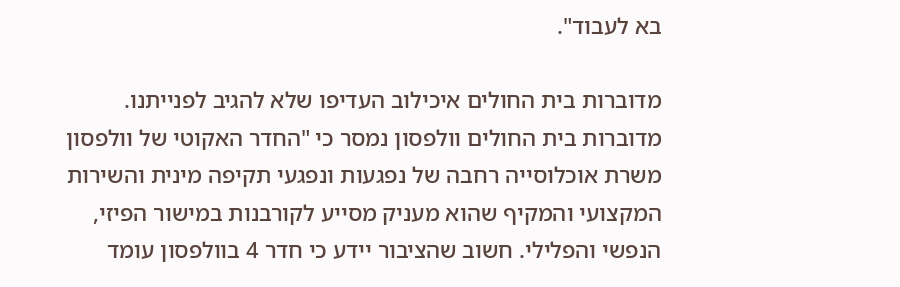בא לעבוד".

מדוברות בית החולים איכילוב העדיפו שלא להגיב לפנייתנו. מדוברות בית החולים וולפסון נמסר כי "החדר האקוטי של וולפסון משרת אוכלוסייה רחבה של נפגעות ונפגעי תקיפה מינית והשירות המקצועי והמקיף שהוא מעניק מסייע לקורבנות במישור הפיזי, הנפשי והפלילי. חשוב שהציבור יידע כי חדר 4 בוולפסון עומד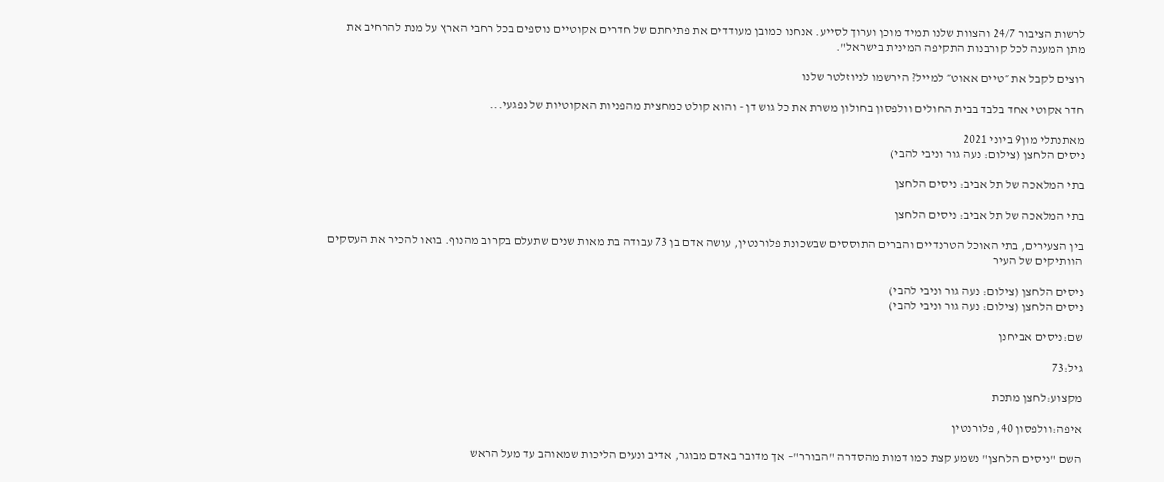לרשות הציבור 24/7 והצוות שלנו תמיד מוכן וערוך לסייע. אנחנו כמובן מעודדים את פתיחתם של חדרים אקוטיים נוספים בכל רחבי הארץ על מנת להרחיב את מתן המענה לכל קורבנות התקיפה המינית בישראל".

רוצים לקבל את ״טיים אאוט״ למייל? הירשמו לניוזלטר שלנו

חדר אקוטי אחד בלבד בבית החולים וולפסון בחולון משרת את כל גוש דן - והוא קולט כמחצית מהפניות האקוטיות של נפגעי...

מאתנתלי מון9 ביוני 2021
ניסים הלחצן (צילום: נעה גור וניבי להבי)

בתי המלאכה של תל אביב: ניסים הלחצן

בתי המלאכה של תל אביב: ניסים הלחצן

בין הצעירים, בתי האוכל הטרנדיים והברים התוססים שבשכונת פלורנטין, עושה אדם בן 73 עבודה בת מאות שנים שתעלם בקרוב מהנוף. בואו להכיר את העסקים הוותיקים של העיר

ניסים הלחצן (צילום: נעה גור וניבי להבי)
ניסים הלחצן (צילום: נעה גור וניבי להבי)

שם:ניסים אביחנן

גיל:73

מקצוע:לחצן מתכת

איפה:וולפסון 40, פלורנטין

השם "ניסים הלחצן" נשמע קצת כמו דמות מהסדרה "הבורר"– אך מדובר באדם מבוגר, אדיב ונעים הליכות שמאוהב עד מעל הראש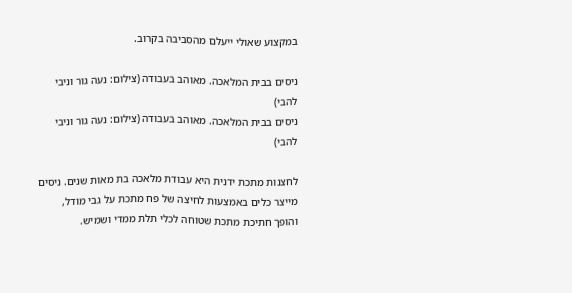במקצוע שאולי ייעלם מהסביבה בקרוב.

ניסים בבית המלאכה. מאוהב בעבודה (צילום: נעה גור וניבי להבי)
ניסים בבית המלאכה. מאוהב בעבודה (צילום: נעה גור וניבי להבי)

לחצנות מתכת ידנית היא עבודת מלאכה בת מאות שנים. ניסים מייצר כלים באמצעות לחיצה של פח מתכת על גבי מודל, והופך חתיכת מתכת שטוחה לכלי תלת ממדי ושמיש.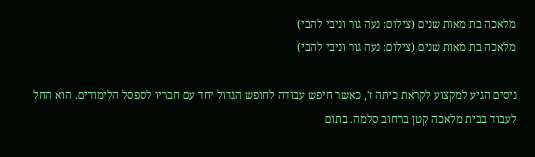מלאכה בת מאות שנים (צילום: נעה גור וניבי להבי)
מלאכה בת מאות שנים (צילום: נעה גור וניבי להבי)

ניסים הגיע למקצוע לקראת כיתה ז', כאשר חיפש עבודה לחופש הגדול יחד עם חבריו לספסל הלימודים. הוא החל לעבוד בבית מלאכה קטן ברחוב סלמה. בתום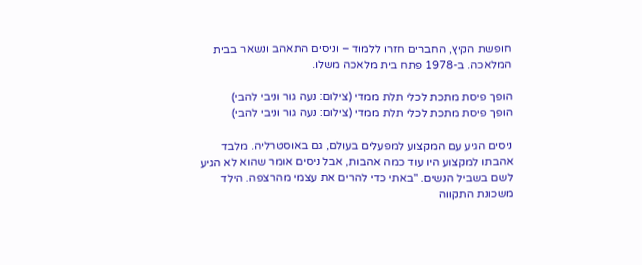חופשת הקיץ, החברים חזרו ללמוד – וניסים התאהב ונשאר בבית המלאכה. ב-1978 פתח בית מלאכה משלו.

הופך פיסת מתכת לכלי תלת ממדי (צילום: נעה גור וניבי להבי)
הופך פיסת מתכת לכלי תלת ממדי (צילום: נעה גור וניבי להבי)

ניסים הגיע עם המקצוע למפעלים בעולם, גם באוסטרליה. מלבד אהבתו למקצוע היו עוד כמה אהבות, אבל ניסים אומר שהוא לא הגיע לשם בשביל הנשים. "באתי כדי להרים את עצמי מהרצפה. הילד משכונת התקווה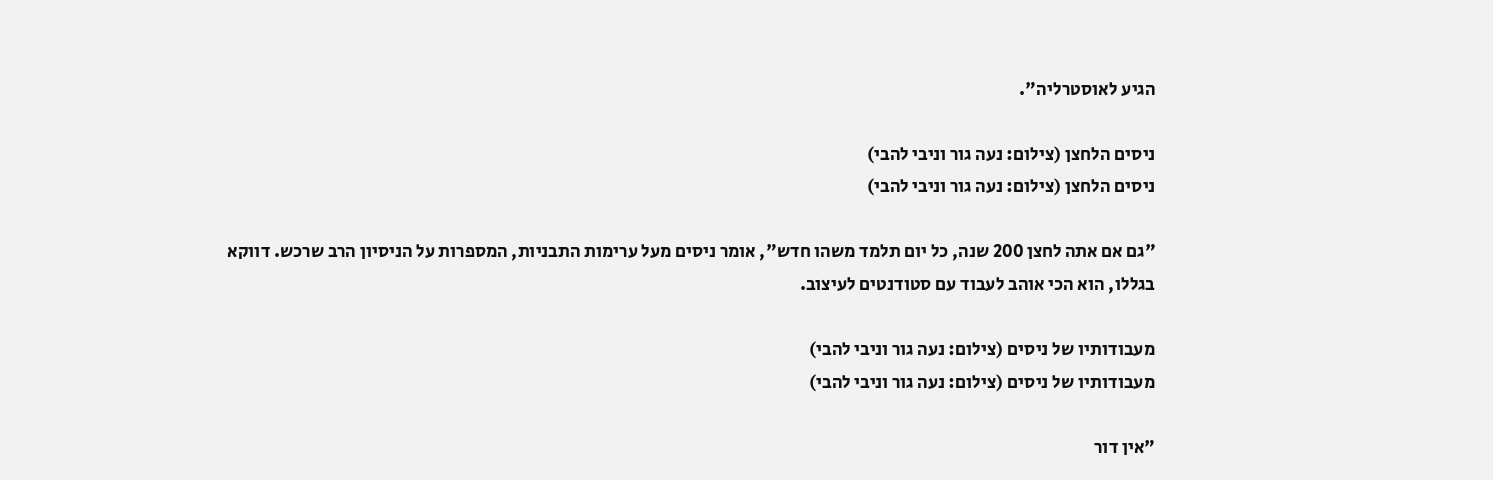הגיע לאוסטרליה".

ניסים הלחצן (צילום: נעה גור וניבי להבי)
ניסים הלחצן (צילום: נעה גור וניבי להבי)

"גם אם אתה לחצן 200 שנה, כל יום תלמד משהו חדש", אומר ניסים מעל ערימות התבניות, המספרות על הניסיון הרב שרכש. דווקא בגללו, הוא הכי אוהב לעבוד עם סטודנטים לעיצוב.

מעבודותיו של ניסים (צילום: נעה גור וניבי להבי)
מעבודותיו של ניסים (צילום: נעה גור וניבי להבי)

"אין דור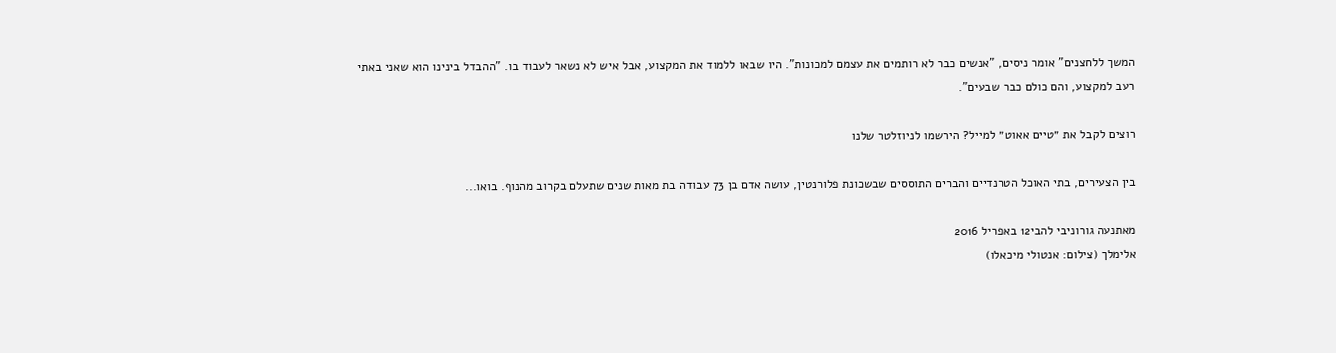המשך ללחצנים" אומר ניסים, "אנשים כבר לא רותמים את עצמם למכונות". היו שבאו ללמוד את המקצוע, אבל איש לא נשאר לעבוד בו. "ההבדל בינינו הוא שאני באתי רעב למקצוע, והם כולם כבר שבעים".

רוצים לקבל את ״טיים אאוט״ למייל? הירשמו לניוזלטר שלנו

בין הצעירים, בתי האוכל הטרנדיים והברים התוססים שבשכונת פלורנטין, עושה אדם בן 73 עבודה בת מאות שנים שתעלם בקרוב מהנוף. בואו...

מאתנעה גורוניבי להבי12 באפריל 2016
אלימלך (צילום: אנטולי מיכאלו)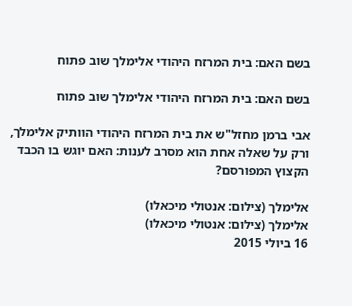בשם האם: בית המרזח היהודי אלימלך שוב פתוח

בשם האם: בית המרזח היהודי אלימלך שוב פתוח

אבי ברמן מחזל"ש את בית המרזח היהודי הוותיק אלימלך, ורק על שאלה אחת הוא מסרב לענות: האם יוגש בו הכבד הקצוץ המפורסם?

אלימלך (צילום: אנטולי מיכאלו)
אלימלך (צילום: אנטולי מיכאלו)
16 ביולי 2015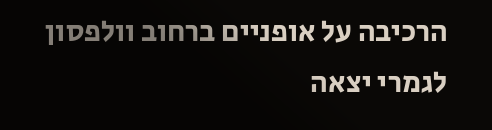הרכיבה על אופניים ברחוב וולפסון לגמרי יצאה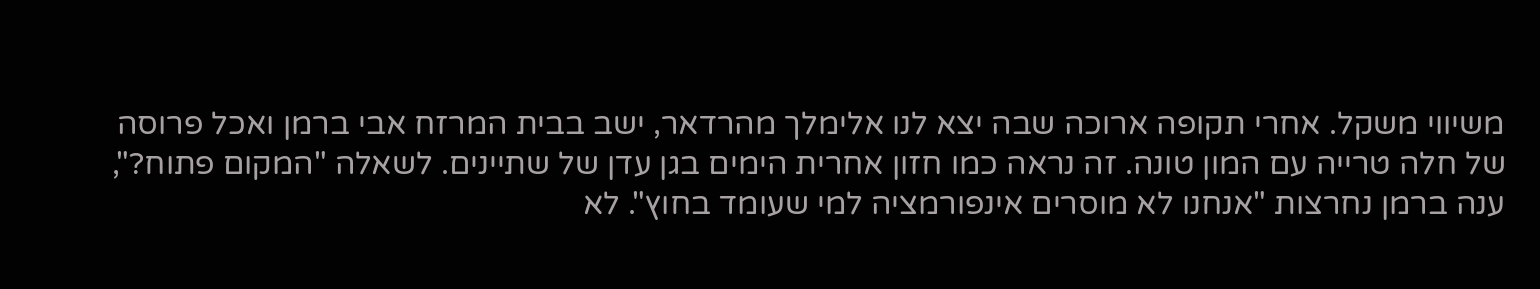משיווי משקל. אחרי תקופה ארוכה שבה יצא לנו אלימלך מהרדאר, ישב בבית המרזח אבי ברמן ואכל פרוסה של חלה טרייה עם המון טונה. זה נראה כמו חזון אחרית הימים בגן עדן של שתיינים. לשאלה "המקום פתוח?", ענה ברמן נחרצות "אנחנו לא מוסרים אינפורמציה למי שעומד בחוץ". לא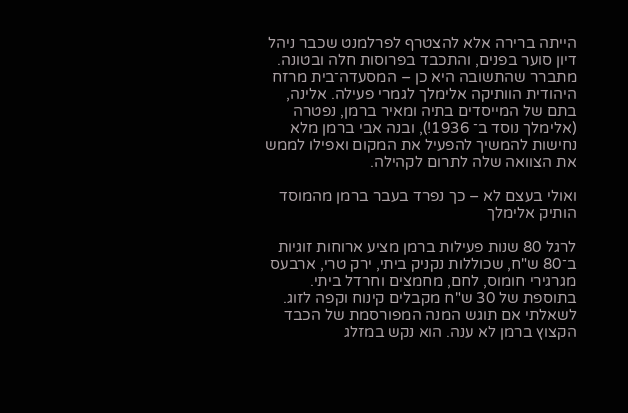הייתה ברירה אלא להצטרף לפרלמנט שכבר ניהל דיון סוער בפנים, והתכבד בפרוסות חלה ובטונה. מתברר שהתשובה היא כן – המסעדה־בית מרזח היהודית הוותיקה אלימלך לגמרי פעילה. אלינה, בתם של המייסדים בתיה ומאיר ברמן, נפטרה (אלימלך נוסד ב־ 1936!), ובנה אבי ברמן מלא נחישות להמשיך להפעיל את המקום ואפילו לממש את הצוואה שלה לתרום לקהילה.

ואולי בעצם לא – כך נפרד בעבר ברמן מהמוסד הותיק אלימלך

לרגל 80 שנות פעילות ברמן מציע ארוחות זוגיות ב־80 ש"ח, שכוללות נקניק ביתי, ירק טרי, ארבעס מגרגירי חומוס, לחם, מחמצים וחרדל ביתי. בתוספת של 30 ש"ח מקבלים קינוח וקפה לזוג. לשאלתי אם תוגש המנה המפורסמת של הכבד הקצוץ ברמן לא ענה. הוא נקש במזלג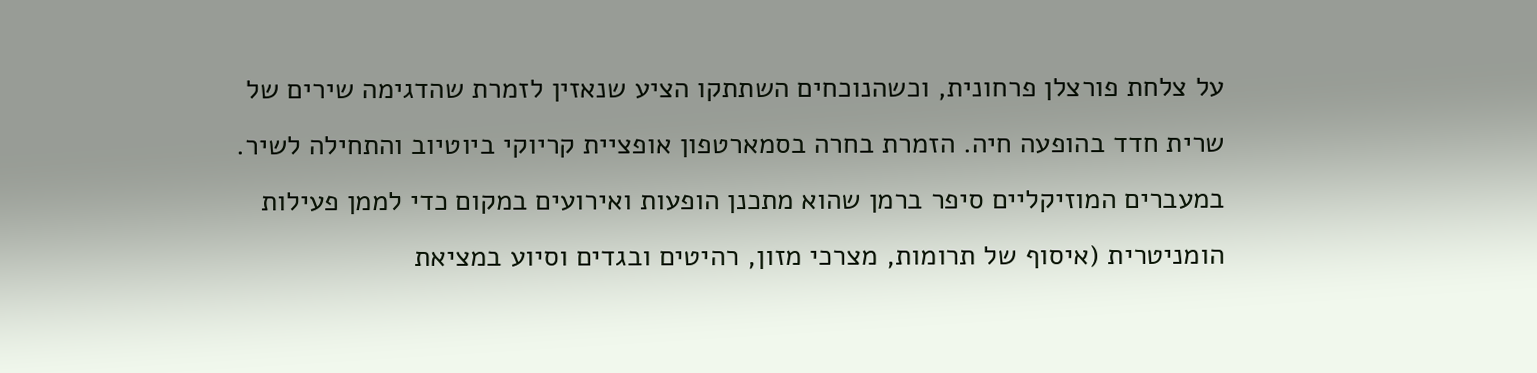על צלחת פורצלן פרחונית, וכשהנוכחים השתתקו הציע שנאזין לזמרת שהדגימה שירים של שרית חדד בהופעה חיה. הזמרת בחרה בסמארטפון אופציית קריוקי ביוטיוב והתחילה לשיר. במעברים המוזיקליים סיפר ברמן שהוא מתכנן הופעות ואירועים במקום כדי לממן פעילות הומניטרית (איסוף של תרומות, מצרכי מזון, רהיטים ובגדים וסיוע במציאת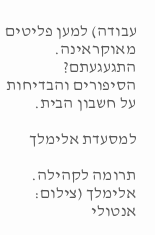עבודה) למען פליטים מאוקראינה. התגעגעתם? הסיפורים והבדיחות על חשבון הבית.

למסעדת אלימלך

תרומה לקהילה. אלימלך (צילום: אנטולי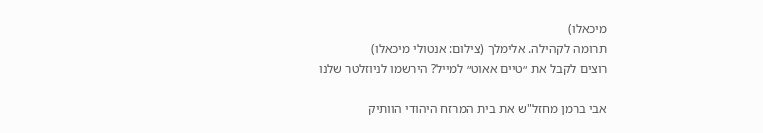מיכאלו)
תרומה לקהילה. אלימלך (צילום: אנטולי מיכאלו)
רוצים לקבל את ״טיים אאוט״ למייל? הירשמו לניוזלטר שלנו

אבי ברמן מחזל"ש את בית המרזח היהודי הוותיק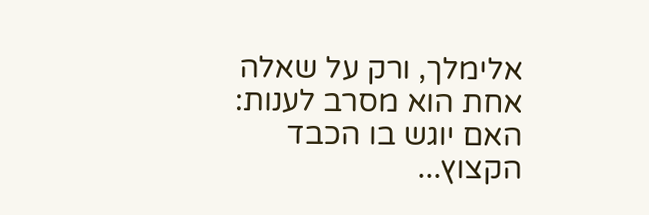אלימלך, ורק על שאלה אחת הוא מסרב לענות: האם יוגש בו הכבד הקצוץ...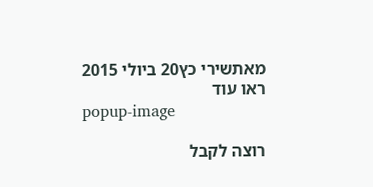מאתשירי כץ20 ביולי 2015
ראו עוד
popup-image

רוצה לקבל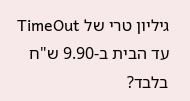גיליון טרי של TimeOut עד הבית ב-9.90 ש"ח בלבד?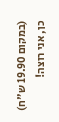(במקום 19.90 ש"ח)
כן, אני רוצה!